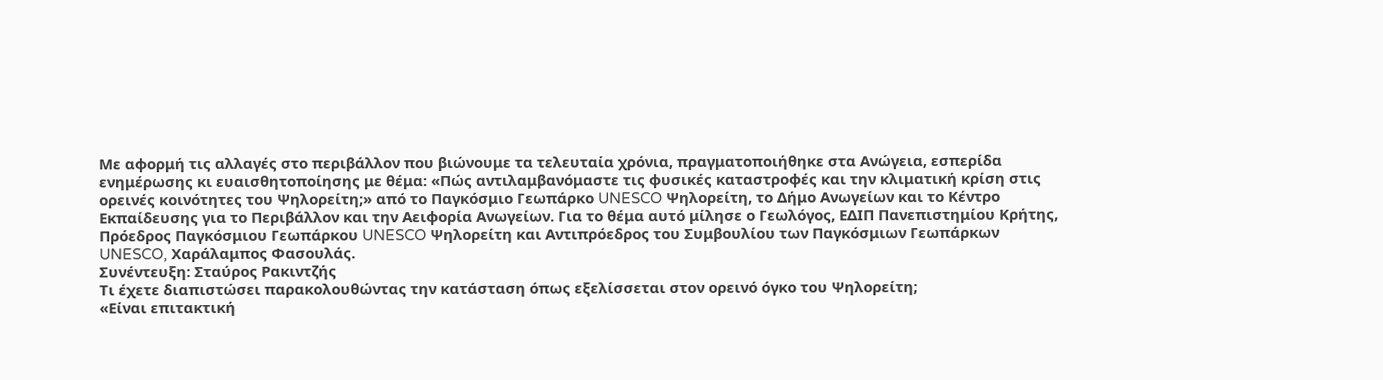Με αφορμή τις αλλαγές στο περιβάλλον που βιώνουμε τα τελευταία χρόνια, πραγματοποιήθηκε στα Ανώγεια, εσπερίδα ενημέρωσης κι ευαισθητοποίησης με θέμα: «Πώς αντιλαμβανόμαστε τις φυσικές καταστροφές και την κλιματική κρίση στις ορεινές κοινότητες του Ψηλορείτη;» από το Παγκόσμιο Γεωπάρκο UNESCO Ψηλορείτη, το Δήμο Ανωγείων και το Κέντρο Εκπαίδευσης για το Περιβάλλον και την Αειφορία Ανωγείων. Για το θέμα αυτό μίλησε ο Γεωλόγος, ΕΔΙΠ Πανεπιστημίου Κρήτης, Πρόεδρος Παγκόσμιου Γεωπάρκου UNESCO Ψηλορείτη και Αντιπρόεδρος του Συμβουλίου των Παγκόσμιων Γεωπάρκων UNESCO, Χαράλαμπος Φασουλάς.
Συνέντευξη: Σταύρος Ρακιντζής
Τι έχετε διαπιστώσει παρακολουθώντας την κατάσταση όπως εξελίσσεται στον ορεινό όγκο του Ψηλορείτη;
«Είναι επιτακτική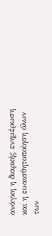ανάγκη η διαρκής ενημέρωση και η ευαισθητοποίηση όλων των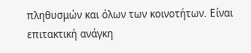πληθυσμών και όλων των κοινοτήτων. Είναι επιτακτική ανάγκη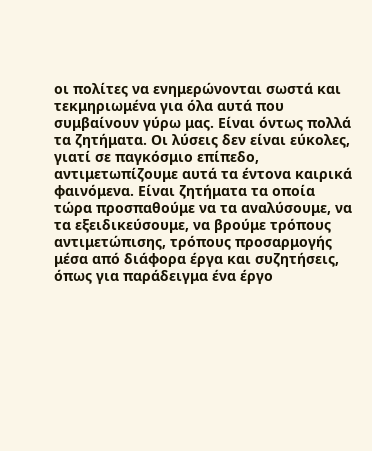οι πολίτες να ενημερώνονται σωστά και τεκμηριωμένα για όλα αυτά που συμβαίνουν γύρω μας. Είναι όντως πολλά τα ζητήματα. Οι λύσεις δεν είναι εύκολες, γιατί σε παγκόσμιο επίπεδο, αντιμετωπίζουμε αυτά τα έντονα καιρικά φαινόμενα. Είναι ζητήματα τα οποία τώρα προσπαθούμε να τα αναλύσουμε, να τα εξειδικεύσουμε, να βρούμε τρόπους αντιμετώπισης, τρόπους προσαρμογής μέσα από διάφορα έργα και συζητήσεις, όπως για παράδειγμα ένα έργο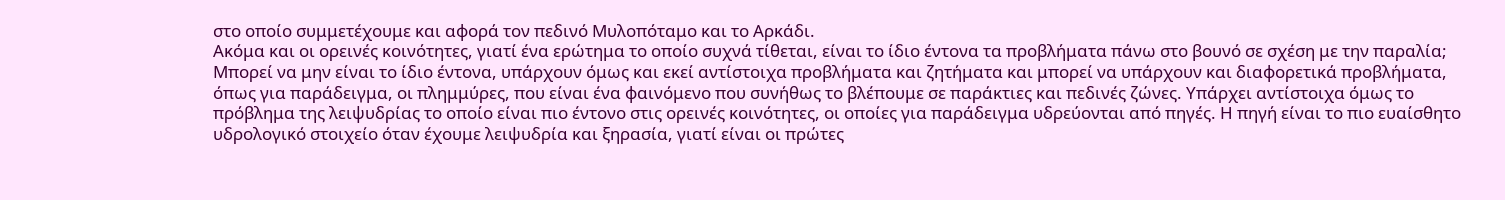στο οποίο συμμετέχουμε και αφορά τον πεδινό Μυλοπόταμο και το Αρκάδι.
Ακόμα και οι ορεινές κοινότητες, γιατί ένα ερώτημα το οποίο συχνά τίθεται, είναι το ίδιο έντονα τα προβλήματα πάνω στο βουνό σε σχέση με την παραλία; Μπορεί να μην είναι το ίδιο έντονα, υπάρχουν όμως και εκεί αντίστοιχα προβλήματα και ζητήματα και μπορεί να υπάρχουν και διαφορετικά προβλήματα, όπως για παράδειγμα, οι πλημμύρες, που είναι ένα φαινόμενο που συνήθως το βλέπουμε σε παράκτιες και πεδινές ζώνες. Υπάρχει αντίστοιχα όμως το πρόβλημα της λειψυδρίας το οποίο είναι πιο έντονο στις ορεινές κοινότητες, οι οποίες για παράδειγμα υδρεύονται από πηγές. Η πηγή είναι το πιο ευαίσθητο υδρολογικό στοιχείο όταν έχουμε λειψυδρία και ξηρασία, γιατί είναι οι πρώτες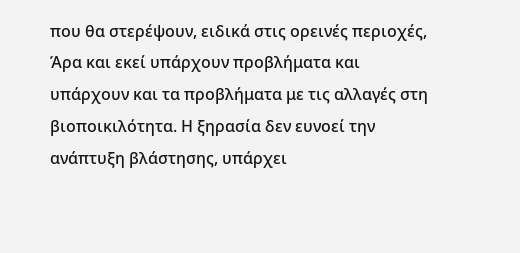που θα στερέψουν, ειδικά στις ορεινές περιοχές, Άρα και εκεί υπάρχουν προβλήματα και υπάρχουν και τα προβλήματα με τις αλλαγές στη βιοποικιλότητα. Η ξηρασία δεν ευνοεί την ανάπτυξη βλάστησης, υπάρχει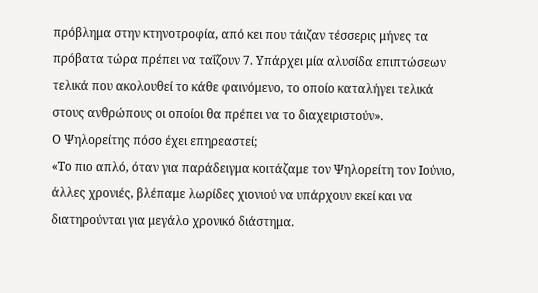πρόβλημα στην κτηνοτροφία, από κει που τάιζαν τέσσερις μήνες τα πρόβατα τώρα πρέπει να ταΐζουν 7. Υπάρχει μία αλυσίδα επιπτώσεων τελικά που ακολουθεί το κάθε φαινόμενο, το οποίο καταλήγει τελικά στους ανθρώπους οι οποίοι θα πρέπει να το διαχειριστούν».
Ο Ψηλορείτης πόσο έχει επηρεαστεί;
«Το πιο απλό, όταν για παράδειγμα κοιτάζαμε τον Ψηλορείτη τον Ιούνιο, άλλες χρονιές, βλέπαμε λωρίδες χιονιού να υπάρχουν εκεί και να διατηρούνται για μεγάλο χρονικό διάστημα.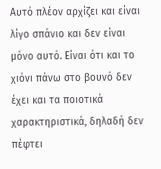Αυτό πλέον αρχίζει και είναι λίγο σπάνιο και δεν είναι μόνο αυτό. Είναι ότι και το χιόνι πάνω στο βουνό δεν έχει και τα ποιοτικά χαρακτηριστικά, δηλαδή δεν πέφτει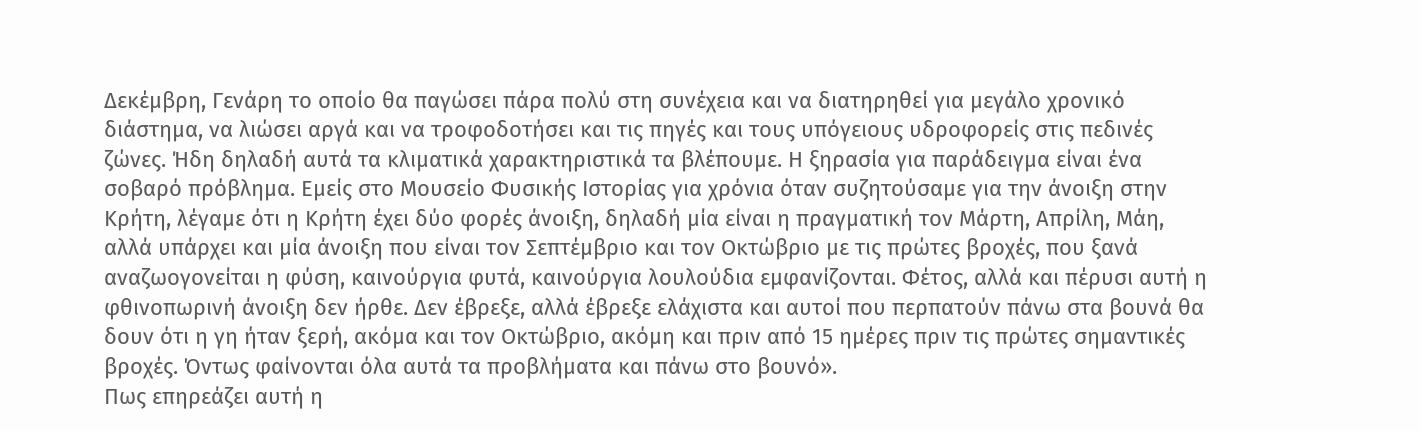Δεκέμβρη, Γενάρη το οποίο θα παγώσει πάρα πολύ στη συνέχεια και να διατηρηθεί για μεγάλο χρονικό διάστημα, να λιώσει αργά και να τροφοδοτήσει και τις πηγές και τους υπόγειους υδροφορείς στις πεδινές ζώνες. Ήδη δηλαδή αυτά τα κλιματικά χαρακτηριστικά τα βλέπουμε. Η ξηρασία για παράδειγμα είναι ένα σοβαρό πρόβλημα. Εμείς στο Μουσείο Φυσικής Ιστορίας για χρόνια όταν συζητούσαμε για την άνοιξη στην Κρήτη, λέγαμε ότι η Κρήτη έχει δύο φορές άνοιξη, δηλαδή μία είναι η πραγματική τον Μάρτη, Απρίλη, Μάη, αλλά υπάρχει και μία άνοιξη που είναι τον Σεπτέμβριο και τον Οκτώβριο με τις πρώτες βροχές, που ξανά αναζωογονείται η φύση, καινούργια φυτά, καινούργια λουλούδια εμφανίζονται. Φέτος, αλλά και πέρυσι αυτή η φθινοπωρινή άνοιξη δεν ήρθε. Δεν έβρεξε, αλλά έβρεξε ελάχιστα και αυτοί που περπατούν πάνω στα βουνά θα δουν ότι η γη ήταν ξερή, ακόμα και τον Οκτώβριο, ακόμη και πριν από 15 ημέρες πριν τις πρώτες σημαντικές βροχές. Όντως φαίνονται όλα αυτά τα προβλήματα και πάνω στο βουνό».
Πως επηρεάζει αυτή η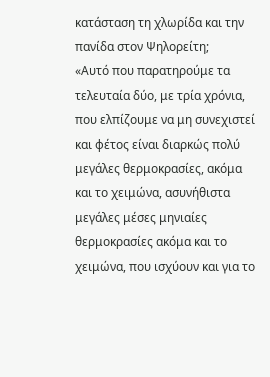κατάσταση τη χλωρίδα και την πανίδα στον Ψηλορείτη;
«Αυτό που παρατηρούμε τα τελευταία δύο, με τρία χρόνια, που ελπίζουμε να μη συνεχιστεί και φέτος είναι διαρκώς πολύ μεγάλες θερμοκρασίες, ακόμα και το χειμώνα, ασυνήθιστα μεγάλες μέσες μηνιαίες θερμοκρασίες ακόμα και το χειμώνα, που ισχύουν και για το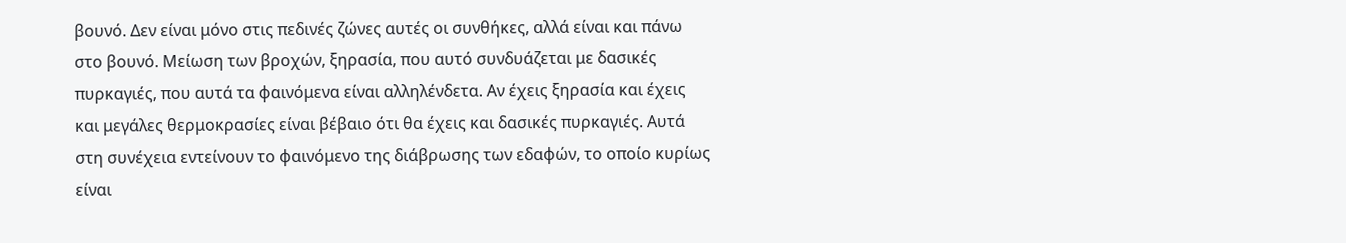βουνό. Δεν είναι μόνο στις πεδινές ζώνες αυτές οι συνθήκες, αλλά είναι και πάνω στο βουνό. Μείωση των βροχών, ξηρασία, που αυτό συνδυάζεται με δασικές πυρκαγιές, που αυτά τα φαινόμενα είναι αλληλένδετα. Αν έχεις ξηρασία και έχεις και μεγάλες θερμοκρασίες είναι βέβαιο ότι θα έχεις και δασικές πυρκαγιές. Αυτά στη συνέχεια εντείνουν το φαινόμενο της διάβρωσης των εδαφών, το οποίο κυρίως είναι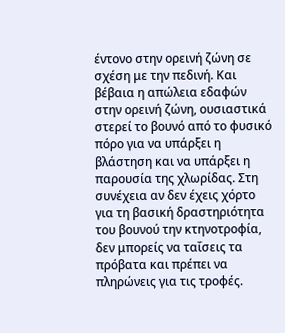έντονο στην ορεινή ζώνη σε σχέση με την πεδινή. Και βέβαια η απώλεια εδαφών στην ορεινή ζώνη, ουσιαστικά στερεί το βουνό από το φυσικό πόρο για να υπάρξει η βλάστηση και να υπάρξει η παρουσία της χλωρίδας. Στη συνέχεια αν δεν έχεις χόρτο για τη βασική δραστηριότητα του βουνού την κτηνοτροφία, δεν μπορείς να ταΐσεις τα πρόβατα και πρέπει να πληρώνεις για τις τροφές.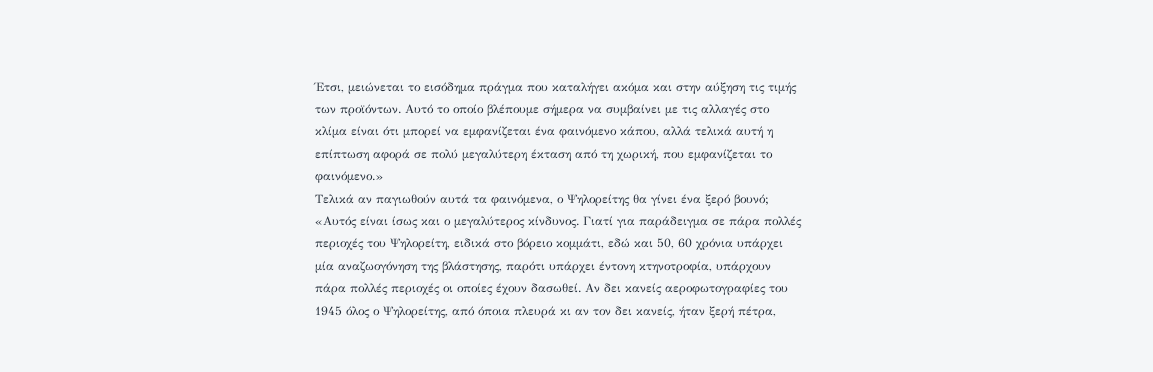Έτσι, μειώνεται το εισόδημα πράγμα που καταλήγει ακόμα και στην αύξηση τις τιμής των προϊόντων. Αυτό το οποίο βλέπουμε σήμερα να συμβαίνει με τις αλλαγές στο κλίμα είναι ότι μπορεί να εμφανίζεται ένα φαινόμενο κάπου, αλλά τελικά αυτή η επίπτωση αφορά σε πολύ μεγαλύτερη έκταση από τη χωρική, που εμφανίζεται το φαινόμενο.»
Τελικά αν παγιωθούν αυτά τα φαινόμενα, ο Ψηλορείτης θα γίνει ένα ξερό βουνό;
«Αυτός είναι ίσως και ο μεγαλύτερος κίνδυνος. Γιατί για παράδειγμα σε πάρα πολλές περιοχές του Ψηλορείτη, ειδικά στο βόρειο κομμάτι, εδώ και 50, 60 χρόνια υπάρχει μία αναζωογόνηση της βλάστησης, παρότι υπάρχει έντονη κτηνοτροφία, υπάρχουν πάρα πολλές περιοχές οι οποίες έχουν δασωθεί. Αν δει κανείς αεροφωτογραφίες του 1945 όλος ο Ψηλορείτης, από όποια πλευρά κι αν τον δει κανείς, ήταν ξερή πέτρα,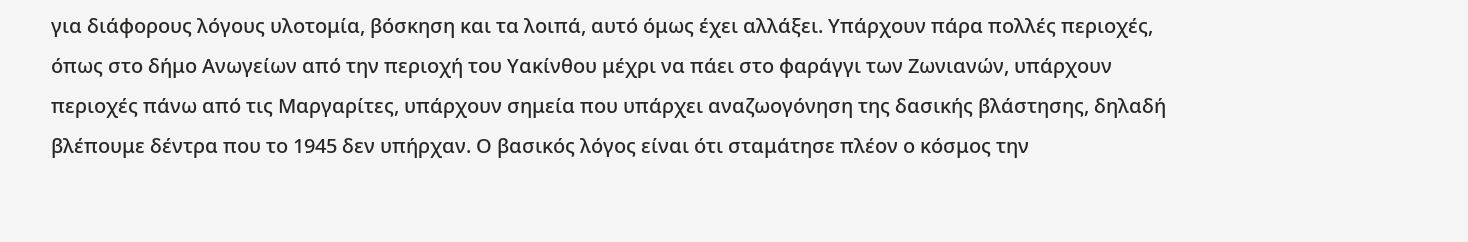για διάφορους λόγους υλοτομία, βόσκηση και τα λοιπά, αυτό όμως έχει αλλάξει. Υπάρχουν πάρα πολλές περιοχές, όπως στο δήμο Ανωγείων από την περιοχή του Υακίνθου μέχρι να πάει στο φαράγγι των Ζωνιανών, υπάρχουν περιοχές πάνω από τις Μαργαρίτες, υπάρχουν σημεία που υπάρχει αναζωογόνηση της δασικής βλάστησης, δηλαδή βλέπουμε δέντρα που το 1945 δεν υπήρχαν. Ο βασικός λόγος είναι ότι σταμάτησε πλέον ο κόσμος την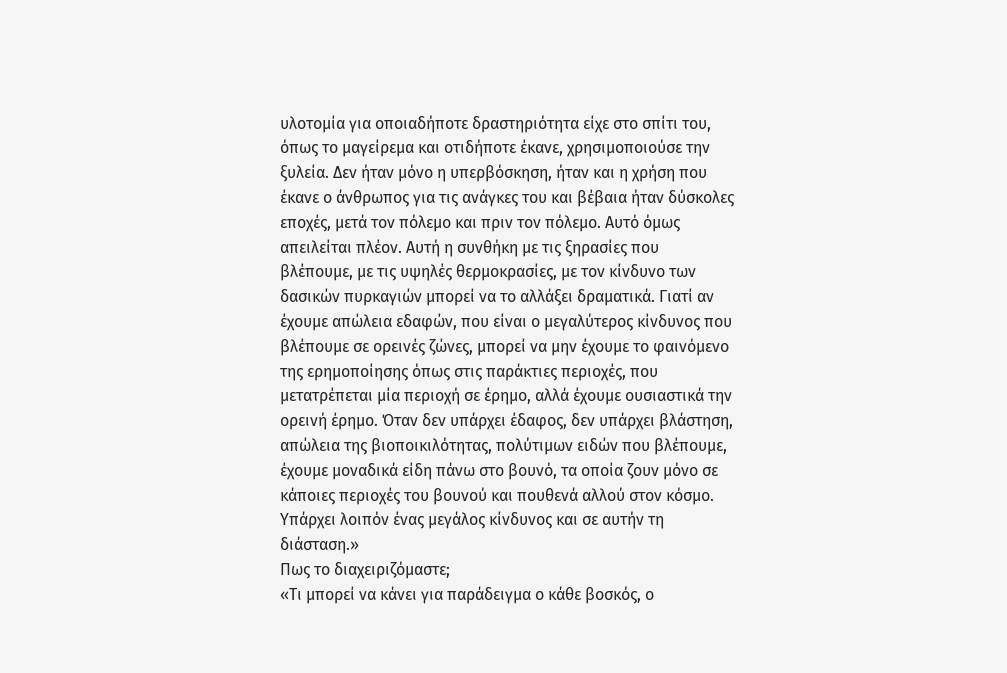υλοτομία για οποιαδήποτε δραστηριότητα είχε στο σπίτι του, όπως το μαγείρεμα και οτιδήποτε έκανε, χρησιμοποιούσε την ξυλεία. Δεν ήταν μόνο η υπερβόσκηση, ήταν και η χρήση που έκανε ο άνθρωπος για τις ανάγκες του και βέβαια ήταν δύσκολες εποχές, μετά τον πόλεμο και πριν τον πόλεμο. Αυτό όμως απειλείται πλέον. Αυτή η συνθήκη με τις ξηρασίες που βλέπουμε, με τις υψηλές θερμοκρασίες, με τον κίνδυνο των δασικών πυρκαγιών μπορεί να το αλλάξει δραματικά. Γιατί αν έχουμε απώλεια εδαφών, που είναι ο μεγαλύτερος κίνδυνος που βλέπουμε σε ορεινές ζώνες, μπορεί να μην έχουμε το φαινόμενο της ερημοποίησης όπως στις παράκτιες περιοχές, που μετατρέπεται μία περιοχή σε έρημο, αλλά έχουμε ουσιαστικά την ορεινή έρημο. Όταν δεν υπάρχει έδαφος, δεν υπάρχει βλάστηση, απώλεια της βιοποικιλότητας, πολύτιμων ειδών που βλέπουμε, έχουμε μοναδικά είδη πάνω στο βουνό, τα οποία ζουν μόνο σε κάποιες περιοχές του βουνού και πουθενά αλλού στον κόσμο. Υπάρχει λοιπόν ένας μεγάλος κίνδυνος και σε αυτήν τη διάσταση.»
Πως το διαχειριζόμαστε;
«Τι μπορεί να κάνει για παράδειγμα ο κάθε βοσκός, ο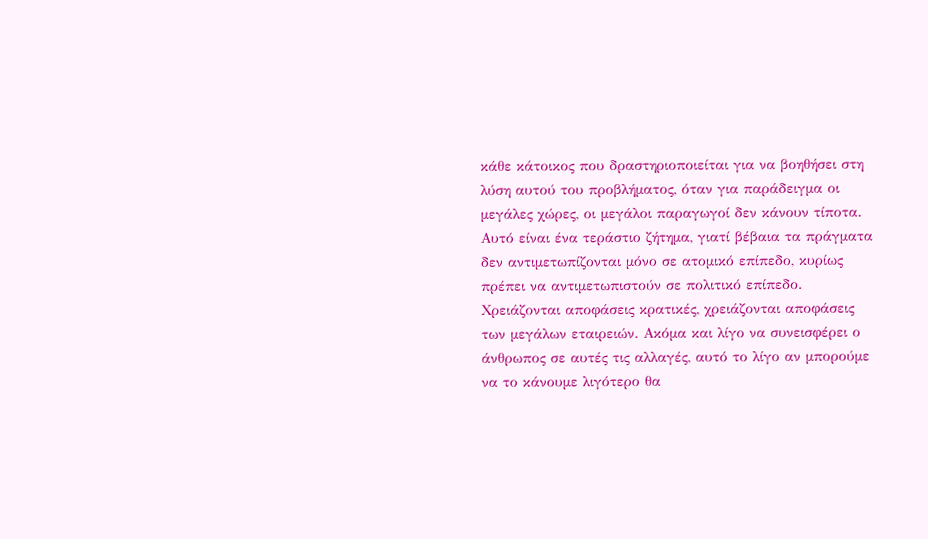κάθε κάτοικος που δραστηριοποιείται για να βοηθήσει στη λύση αυτού του προβλήματος, όταν για παράδειγμα οι μεγάλες χώρες, οι μεγάλοι παραγωγοί δεν κάνουν τίποτα. Αυτό είναι ένα τεράστιο ζήτημα, γιατί βέβαια τα πράγματα δεν αντιμετωπίζονται μόνο σε ατομικό επίπεδο, κυρίως πρέπει να αντιμετωπιστούν σε πολιτικό επίπεδο. Χρειάζονται αποφάσεις κρατικές, χρειάζονται αποφάσεις των μεγάλων εταιρειών. Ακόμα και λίγο να συνεισφέρει ο άνθρωπος σε αυτές τις αλλαγές, αυτό το λίγο αν μπορούμε να το κάνουμε λιγότερο θα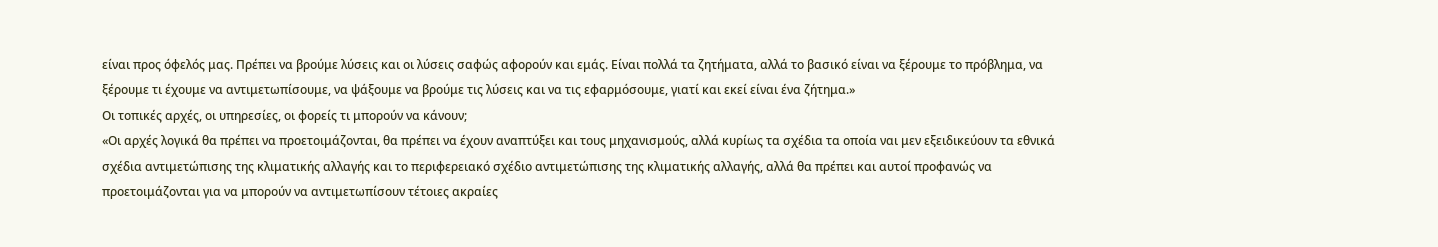είναι προς όφελός μας. Πρέπει να βρούμε λύσεις και οι λύσεις σαφώς αφορούν και εμάς. Είναι πολλά τα ζητήματα, αλλά το βασικό είναι να ξέρουμε το πρόβλημα, να ξέρουμε τι έχουμε να αντιμετωπίσουμε, να ψάξουμε να βρούμε τις λύσεις και να τις εφαρμόσουμε, γιατί και εκεί είναι ένα ζήτημα.»
Οι τοπικές αρχές, οι υπηρεσίες, οι φορείς τι μπορούν να κάνουν;
«Οι αρχές λογικά θα πρέπει να προετοιμάζονται, θα πρέπει να έχουν αναπτύξει και τους μηχανισμούς, αλλά κυρίως τα σχέδια τα οποία ναι μεν εξειδικεύουν τα εθνικά σχέδια αντιμετώπισης της κλιματικής αλλαγής και το περιφερειακό σχέδιο αντιμετώπισης της κλιματικής αλλαγής, αλλά θα πρέπει και αυτοί προφανώς να προετοιμάζονται για να μπορούν να αντιμετωπίσουν τέτοιες ακραίες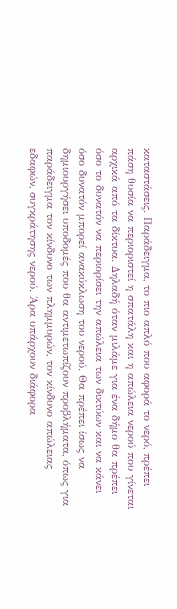καταστάσεις. Παράδειγμα, το πιο απλό που αφορά το νερό, πρέπει πάση θυσία να περιοριστεί η σπατάλη και η απώλεια νερού που γίνεται αρχικά από τα δίκτυα. Δηλαδή όταν μιλάμε για ένα δήμο θα πρέπει όσο το δυνατόν να περιορίσει την απώλεια των δικτύων και να κάνει όσο δυνατόν μπορεί ανακύκλωση του νερού. Θα πρέπει ίσως να δημιουργήσει υποδομές που θα αντιμετωπίζουν προβλήματα, όπως για παράδειγμα τον κίνδυνο των πλημμυρών, τον κίνδυνο απώλειας εδαφών, συγκράτησης νερού. Άρα υπάρχουν διάφορα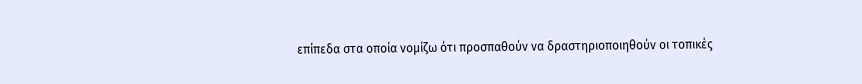επίπεδα στα οποία νομίζω ότι προσπαθούν να δραστηριοποιηθούν οι τοπικές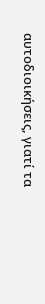αυτοδιοικήσεις, γιατί τα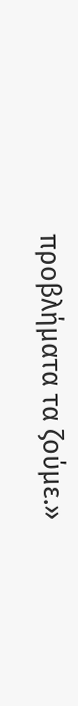προβλήματα τα ζούμε.»